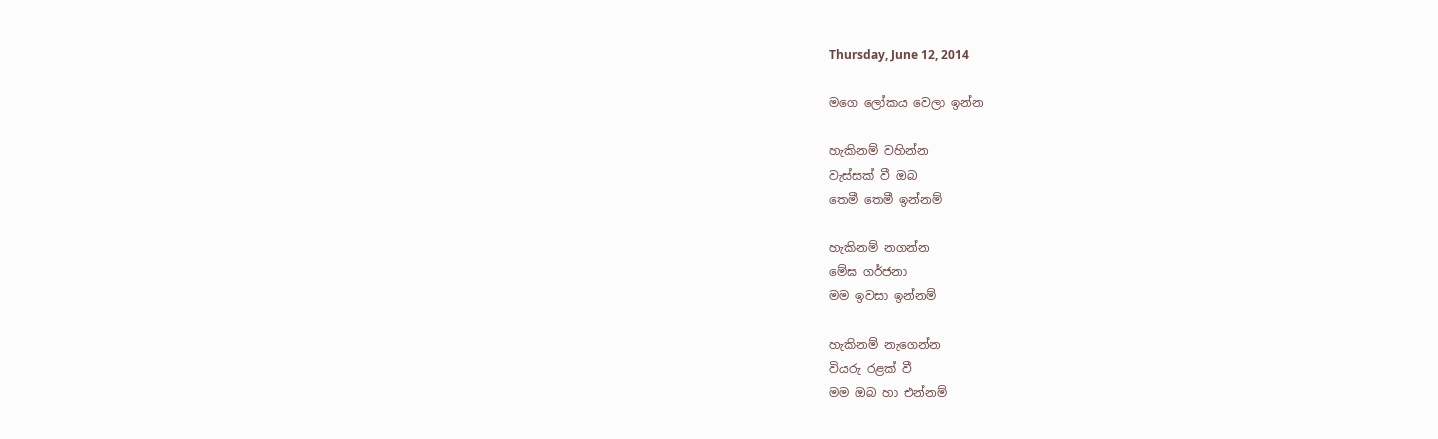Thursday, June 12, 2014

මගෙ ලෝකය වෙලා ඉන්න

හැකිනම් වහින්න
වැස්සක් වී ඔබ
තෙමී තෙමී ඉන්නම්

හැකිනම් නගන්න
මේඝ ගර්ජනා
මම ඉවසා ඉන්නම්

හැකිනම් නැගෙන්න
වියරු රළක් වී
මම ඔබ හා එන්නම්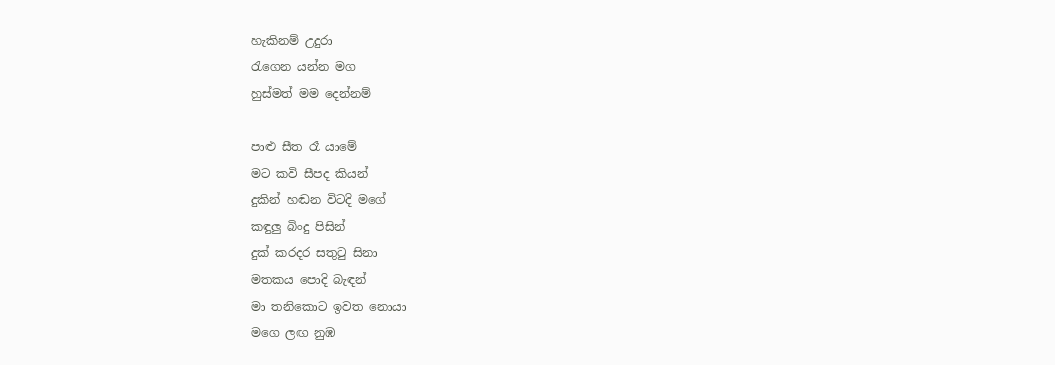හැකිනම් උදුරා
රැගෙන යන්න මග
හුස්මත් මම දෙන්නම්

පාළු සීත රෑ යාමේ
මට කවි සීපද කියන්
දුකින් හඬන විටදි මගේ
කඳුලු බිංදු පිසින්
දුක් කරදර සතුටු සිනා
මතකය පොදි බැඳන්
මා තනිකොට ඉවත නොයා
මගෙ ලඟ නුඹ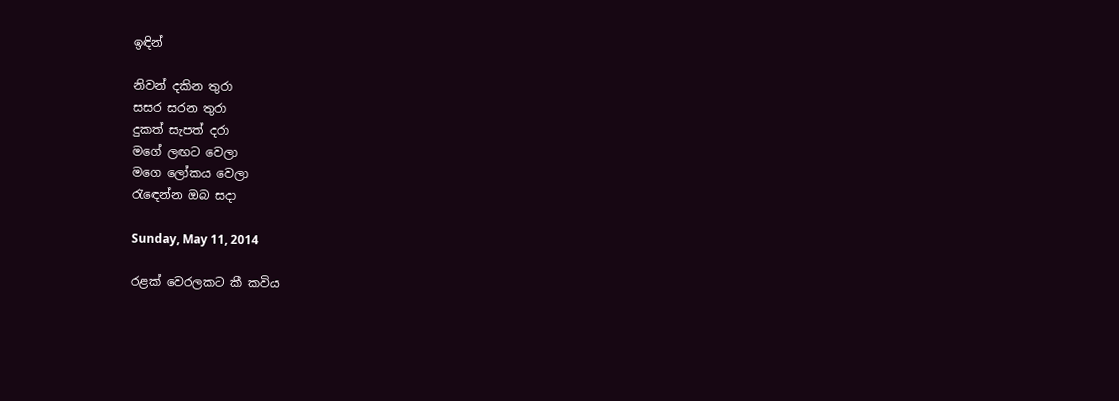ඉඳින්

නිවන් දකින තුරා
සසර සරන තුරා
දුකත් සැපත් දරා
මගේ ලඟට වෙලා
මගෙ ලෝකය වෙලා
රැඳෙන්න ඔබ සදා

Sunday, May 11, 2014

රළක් වෙරලකට කී කවිය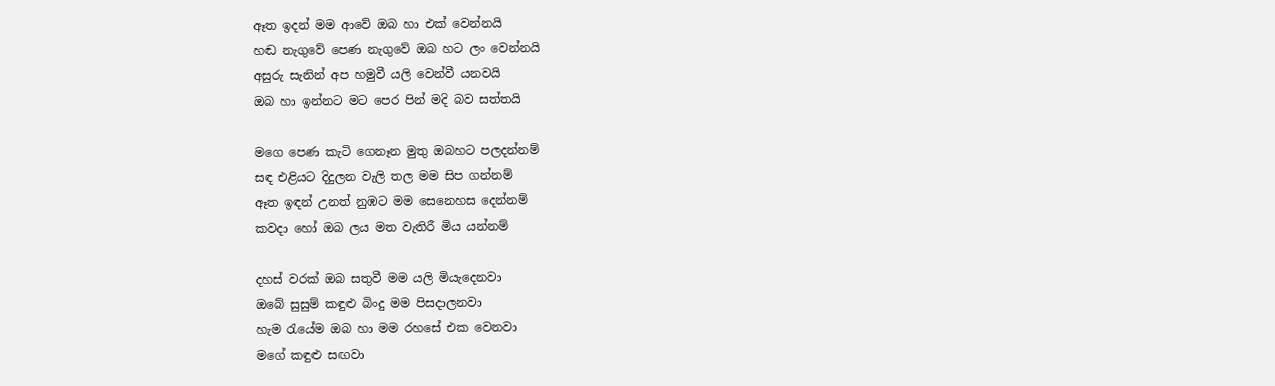ඈත ඉදන් මම ආවේ ඔබ හා එක් වෙන්නයි
හඬ නැගුවේ පෙණ නැගුවේ ඔබ හට ලං වෙන්නයි
අසුරු සැනින් අප හමුවී යලි වෙන්වී යනවයි
ඔබ හා ඉන්නට මට පෙර පින් මදි බව සත්තයි

මගෙ පෙණ කැටි ගෙනෑන මුතු ඔබහට පලදන්නම්
සඳ එළියට දිදුලන වැලි තල මම සිප ගන්නම්
ඈත ඉඳන් උනත් නුඹට මම සෙනෙහස දෙන්නම්
කවදා හෝ ඔබ ලය මත වැතිරී මිය යන්නම්

දහස් වරක් ඔබ සතුවී මම යලි මියැදෙනවා
ඔබේ සුසුම් කඳුළු බිංදු මම පිසදාලනවා
හැම රැයේම ඔබ හා මම රහසේ එක වෙනවා
මගේ කඳුළු සඟවා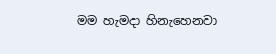මම හැමදා හිනැහෙනවා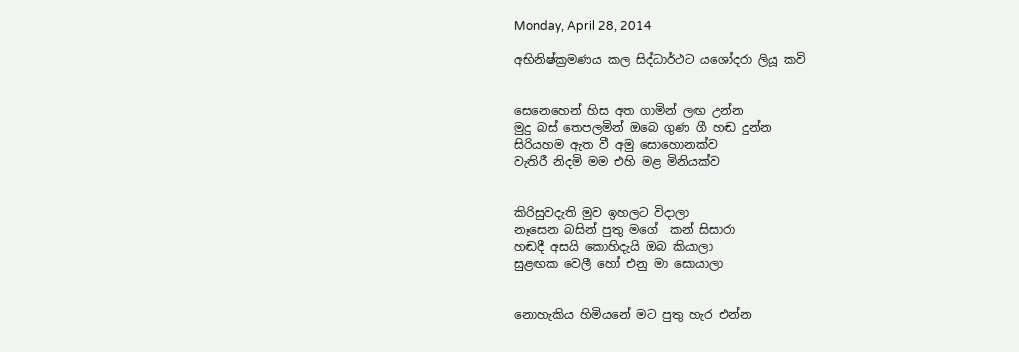Monday, April 28, 2014

අභිනිෂ්ක්‍රමණය කල සිද්ධාර්ථට යශෝදරා ලියූ කවි


සෙනෙහෙන් හිස අත ගාමින් ලඟ උන්න
මුදු බස් තෙපලමින් ඔබෙ ගුණ ගී හඬ දුන්න
සිරියහම ඇත වී අමු සොහොනක්ව
වැතිරී නිදමි මම එහි මළ මිනියක්ව


කිරිසුවදැති මුව ඉහලට විදාලා
නෑසෙන බසින් පුතු මගේ  කන් සිසාරා
හඬදී අසයි කොහිදැයි ඔබ කියාලා
සුළඟක වෙලී හෝ එනු මා සොයාලා


නොහැකිය හිමියනේ මට පුතු හැර එන්න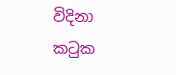විදිනා කටුක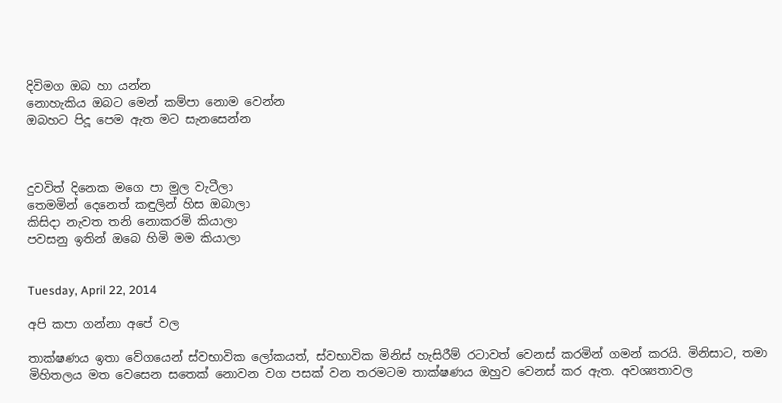දිවිමග ඔබ හා යන්න
නොහැකිය ඔබට මෙන් කම්පා නොම වෙන්න
ඔබහට පිදූ පෙම ඇත මට සැනසෙන්න



දුවවිත් දිනෙක මගෙ පා මුල වැටීලා
තෙමමින් දෙනෙත් කඳුලින් හිස ඔබාලා
කිසිදා නැවත තනි නොකරමි කියාලා
පවසනු ඉතින් ඔබෙ හිමි මම කියාලා


Tuesday, April 22, 2014

අපි කපා ගන්නා අපේ වල

තාක්ෂණය ඉතා වේගයෙන් ස්වභාවික ලෝකයත්, ස්වභාවික මිනිස් හැසිරීම් රටාවත් වෙනස් කරමින් ගමන් කරයි. මිනිසාට, තමා මිහිතලය මත වෙසෙන සතෙක් නොවන වග පසක් වන තරමටම තාක්ෂණය ඔහුව වෙනස් කර ඇත. අවශ්‍යතාවල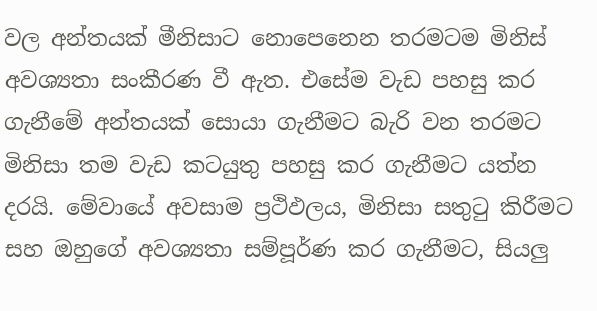වල අන්තයක් මීනිසාට නොපෙනෙන තරමටම මිනිස් අවශ්‍යතා සංකීරණ වී ඇත. එසේම වැඩ පහසු කර ගැනීමේ අන්තයක් සොයා ගැනීමට බැරි වන තරමට මිනිසා තම වැඩ කටයුතු පහසු කර ගැනීමට යත්න දරයි. මේවායේ අවසාම ප්‍රථිඵලය, මිනිසා සතුටු කිරීමට සහ ඔහුගේ අවශ්‍යතා සම්පූර්ණ කර ගැනීමට, සියලු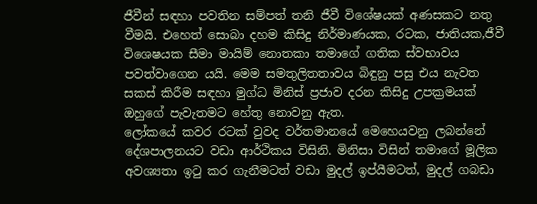ජීවීන් සඳහා පවතින සම්පත් තනි ජීවී විශේෂයක් අණසකට නතු වීමයි. එහෙත් සොබා දහම කිසිදු නිර්මාණයක, රටක, ජාතියක,ජීවී විශෙෂයක සීමා මායිම් නොතකා තමාගේ ගතික ස්වභාවය පවත්වාගෙන යයි. මෙම සමතුලිතතාවය බිඳුනු පසු එය නැවත සකස් කිරීම සඳහා මුග්ධ මිනිස් ප්‍රජාව දරන කිසිදු උපක්‍රමයක් ඔහුගේ පැවැතමට හේතු නොවනු ඇත.
ලෝකයේ කවර රටක් වුවද වර්තමානයේ මෙහෙයවනු ලබන්නේ දේශපාලනයට වඩා ආර්ථිකය විසිනි. මිනිසා විසින් තමාගේ මූලික අවශ්‍යතා ඉටු කර ගැනීමටත් වඩා මුදල් ඉප්යීමටත්, මුදල් ගබඩා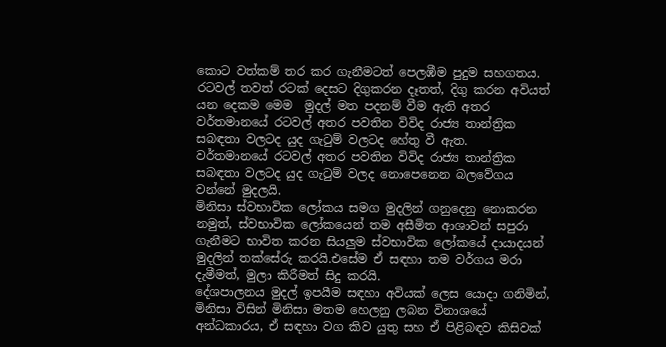කොට වත්කම් තර කර ගැනීමටත් පෙලඹීම පුදුම සහගතය. රටවල් තවත් රටක් දෙසට දිගුකරන දෑතත්, දිගු කරන අවියත් යන දෙකම මෙම  මුදල් මත පදනම් වීම ඇති අතර වර්තමානයේ රටවල් අතර පවතින විවිද රාජ්‍ය තාන්ත්‍රික සබඳතා වලටද යුද ගැටුම් වලටද හේතු වී ඇත.
වර්තමානයේ රටවල් අතර පවතින විවිද රාජ්‍ය තාන්ත්‍රික සබඳතා වලටද යුද ගැටුම් වලද නොපෙනෙන බලවේගය වන්නේ මුදලයි.
මිනිසා ස්වභාවික ලෝකය සමග මුදලින් ගනුදෙනු නොකරන නමුත්, ස්වභාවික ලෝකයෙන් තම අසීමිත ආශාවන් සපුරා ගැනීමට භාවිත කරන සියලුම ස්වභාවික ලෝකයේ දායාදයන් මුදලින් තක්සේරු කරයි.එසේම ඒ සඳහා තම වර්ගය මරා දැමීමත්, මුලා කිරීමත් සිදු කරයි.
දේශපාලනය මුදල් ඉපයීම සඳහා අවියක් ලෙස යොදා ගනිමින්, මිනිසා විසින් මිනිසා මතම හෙලනු ලබන විනාශයේ අන්ධකාරය, ඒ සඳහා වග කිව යුතු සහ ඒ පිළිබඳව කිසිවක්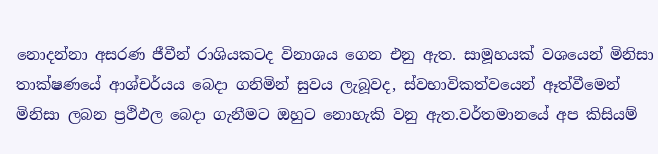නොදන්නා අසරණ ජීවීන් රාශියකටද විනාශය ගෙන එනු ඇත. සාමූහයක් වශයෙන් මිනිසා තාක්ෂණයේ ආශ්චර්යය බෙදා ගනිමින් සුවය ලැබූවද, ස්වභාවිකත්වයෙන් ඈත්වීමෙන් මිනිසා ලබන ප්‍රථිඵල බෙදා ගැනීමට ඔහුට නොහැකි වනු ඇත.වර්තමානයේ අප කිසියම්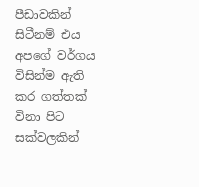පීඩාවකින් සිටීනම් එය අපගේ වර්ගය විසින්ම ඇති කර ගත්තක් විනා පිට සක්වලකින්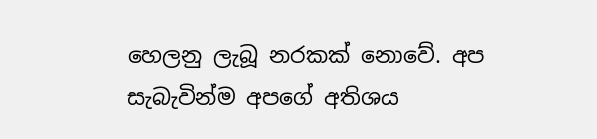හෙලනු ලැබූ නරකක් නොවේ. අප සැබැවින්ම අපගේ අතිශය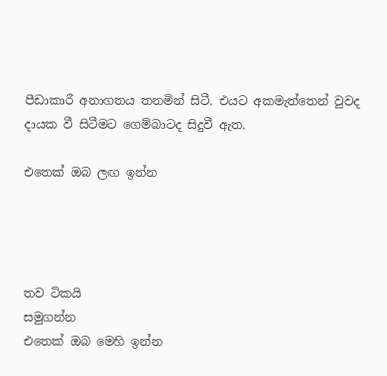පීඩාකාරී අනාගතය තනමින් සිටී. එයට අකමැත්තෙන් වුවද දායක වී සිටීමට ගෙම්බාටද සිදුවී ඇත.

එතෙක් ඔබ ලඟ ඉන්න




තව ටිකයි
සමුගන්න
එතෙක් ඔබ මෙහි ඉන්න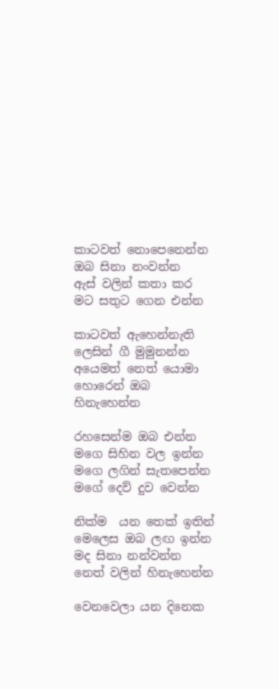කාටවත් නොපෙනෙන්න
ඔබ සිනා නංවන්න
ඇස් වලින් කතා කර
මට සතුට ගෙන එන්න

කාටවත් ඇහෙන්නැති
ලෙසින් ගී මුමුනන්න
අයෙමත් නෙත් යොමා
හොරෙන් ඔබ හිනැහෙන්න

රහසෙන්ම ඔබ එන්න
මගෙ සිහින වල ඉන්න
මගෙ ලගින් සැතපෙන්න
මගේ දෙව් දුව වෙන්න

නික්ම  යන තෙක් ඉතින්
මෙලෙස ඔබ ලඟ ඉන්න
මද සිනා නන්වන්න
නෙත් වලින් හිනැහෙන්න

වෙනවෙලා යන දිනෙක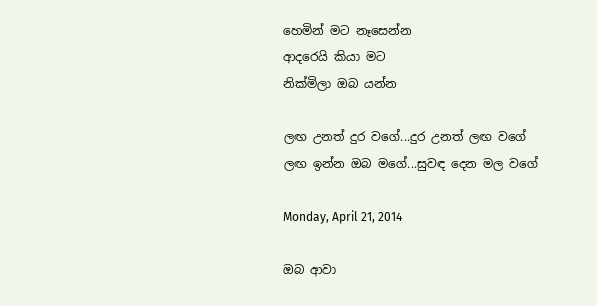හෙමින් මට නෑසෙන්න
ආදරෙයි කියා මට
නික්මිලා ඔබ යන්න

ලඟ උනත් දුර වගේ...දුර උනත් ලඟ වගේ
ලඟ ඉන්න ඔබ මගේ...සුවඳ දෙන මල වගේ

Monday, April 21, 2014

ඔබ ආවා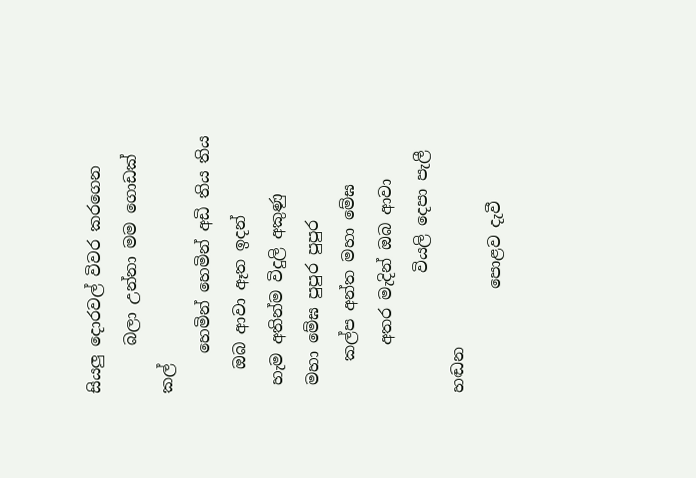සියලු දොරවල් විවර කරගෙන
      බලා උන්නා මම ගොඩක් කල්
     හෙමින් හෙමින් අඩි තිය තිය
   ඔබ ආවා ඈත ඉදන්
 හැම අතින්ම විදුලි අකුණු
 මහා මේඝ පුපුර පුපුර
    කල්ප අන්ත මහා මේඝ
      අතර මැදින් ඔබ ආවා
               වියලි දෙපා පැලී හඬන
             පොළව දැවී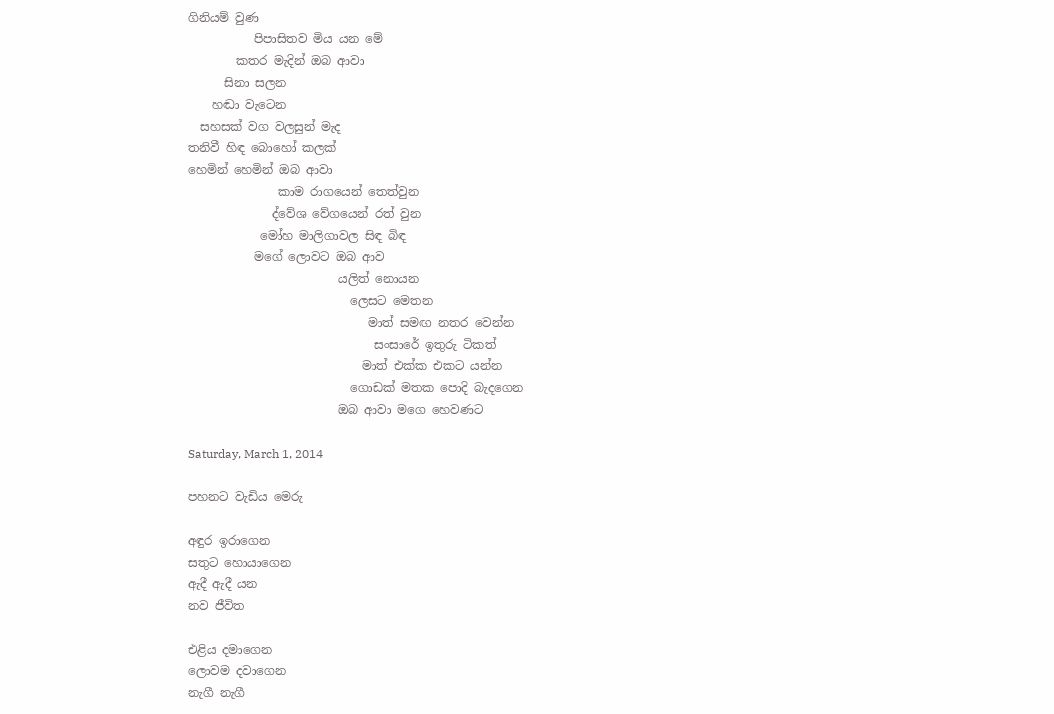ගිනියම් වුණ
           පිපාසිතව මිය යන මේ
        කතර මැදින් ඔබ ආවා
      සිනා සලන
    හඬා වැටෙන
  සහසක් වග වලසුන් මැද
තනිවී හිඳ බොහෝ කලක්
හෙමින් හෙමින් ඔබ ආවා
               කාම රාගයෙන් තෙත්වුන
              ද්වේශ වේගයෙන් රත් වුන
            මෝහ මාලිගාවල සිඳ බිඳ
           මගේ ලොවට ඔබ ආව
                         යලිත් නොයන
                           ලෙසට මෙතන
                              මාත් සමඟ නතර වෙන්න
                               සංසාරේ ඉතුරු ටිකත්
                             මාත් එක්ක එකට යන්න
                           ගොඩක් මතක පොදි බැදගෙන
                         ඔබ ආවා මගෙ හෙවණට

Saturday, March 1, 2014

පහනට වැඩිය මෙරු

අඳුර ඉරාගෙන
සතුට හොයාගෙන
ඇදී ඇදී යන
නව ජීවිත

එළිය දමාගෙන
ලොවම දවාගෙන
නැගී නැගී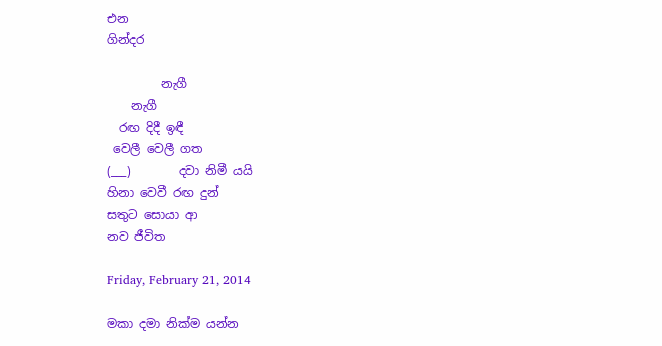එන
ගින්දර

         නැගී
    නැගී
  රඟ දිදී ඉඳී
 වෙලී වෙලී ගත
(___)        දවා නිමී යයි
හිනා වෙවී රඟ දුන්
සතුට සොයා ආ
නව ජීවිත

Friday, February 21, 2014

මකා දමා නික්ම යන්න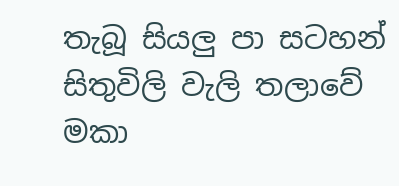තැබූ සියලු පා සටහන්
සිතුවිලි වැලි තලාවේ
මකා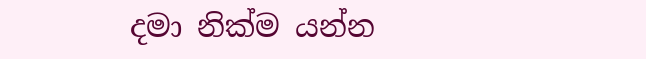දමා නික්ම යන්න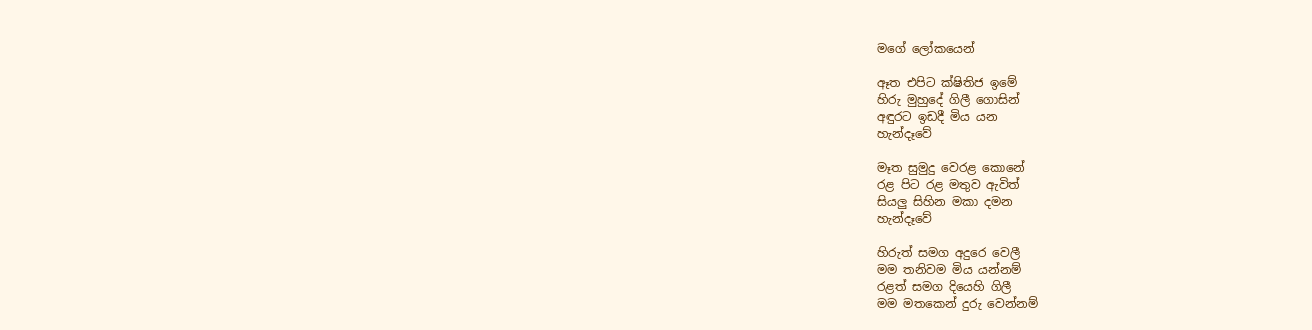මගේ ලෝකයෙන්

ඈත එපිට ක්ෂිතිජ ඉමේ
හිරු මුහුදේ ගිලී ගොසින්
අඳුරට ඉඩදී මිය යන
හැන්දෑවේ

මෑත සුමුදු වෙරළ කොනේ
රළ පිට රළ මතුව ඇවිත්
සියලු සිහින මකා දමන
හැන්දෑවේ

හිරුත් සමග අදුරෙ වෙලී
මම තනිවම මිය යන්නම්
රළත් සමග දියෙහි ගිලී
මම මතකෙන් දුරු වෙන්නම්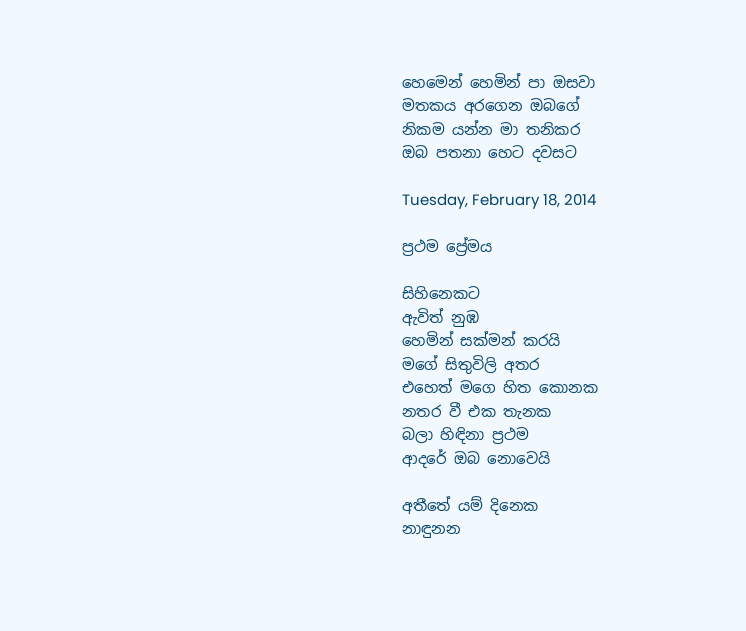හෙමෙන් හෙමින් පා ඔසවා
මතකය අරගෙන ඔබගේ
නිකම යන්න මා තනිකර
ඔබ පතනා හෙට දවසට

Tuesday, February 18, 2014

ප්‍රථම ප්‍රේමය

සිහිනෙකට
ඇවිත් නුඹ
හෙමින් සක්මන් කරයි
මගේ සිතුවිලි අතර
එහෙත් මගෙ හිත කොනක
නතර වී එක තැනක
බලා හිඳිනා ප්‍රථම
ආදරේ ඔබ නොවෙයි

අතීතේ යම් දිනෙක
නාඳුනන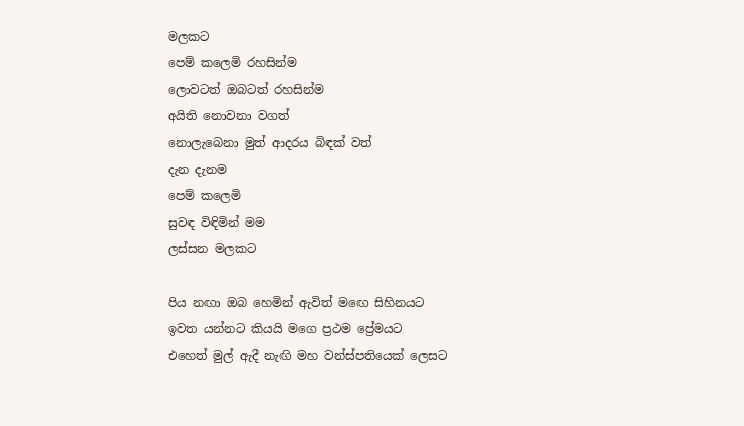මලකට
පෙම් කලෙමි රහසින්ම
ලොවටත් ඔබටත් රහසින්ම
අයිති නොවනා වගත්
නොලැබෙනා මුත් ආදරය බිඳක් වත්
දැන දැනම
පෙම් කලෙමි
සුවඳ විඳිමින් මම
ලස්සන මලකට

පිය නඟා ඔබ හෙමින් ඇවිත් මඟෙ සිහිනයට
ඉවත යන්නට කියයි මගෙ ප්‍රථම ප්‍රේමයට
එහෙත් මුල් ඇදී නැඟි මහ වන්ස්පතියෙක් ලෙසට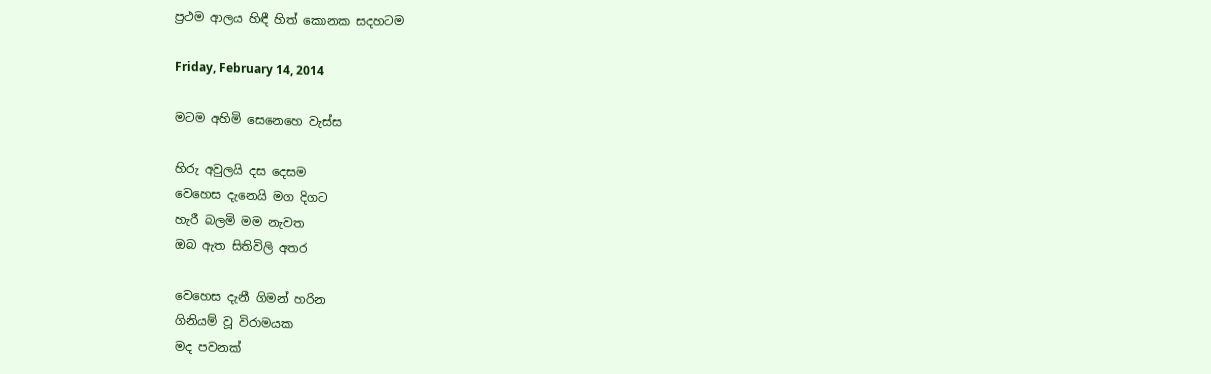ප්‍රථම ආලය හිඳී හිත් කොනක සදහටම

Friday, February 14, 2014

මටම අහිමි සෙනෙහෙ වැස්ස

හිරු අවුලයි දස දෙසම
වෙහෙස දැනෙයි මග දිගට
හැරී බලමි මම නැවත
ඔබ ඇත සිතිවිලි අතර

වෙහෙස දැනී ගිමන් හරින
ගිනියම් වූ විරාමයක
මද පවනක්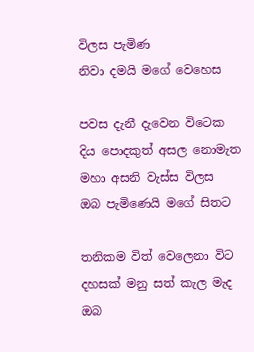විලස පැමිණ
නිවා දමයි මගේ වෙහෙස

පවස දැනී දැවෙන විටෙක
දිය පොදකුත් අසල නොමැත
මහා අසනි වැස්ස විලස
ඔබ පැමිණෙයි මගේ සිතට

තනිකම විත් වෙලෙනා විට
දහසක් මනු සත් කැල මැද
ඔබ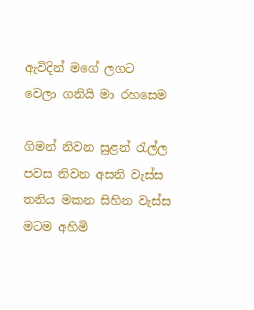ඇවිදින් මගේ ලගට
වෙලා ගනියි මා රහසෙම

ගිමන් නිවන සුළන් රැල්ල
පවස නිවන අසනි වැස්ස
තනිය මකන සිහින වැස්ස
මටම අහිමි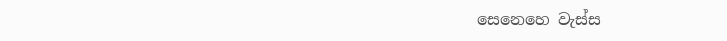සෙනෙහෙ වැස්ස